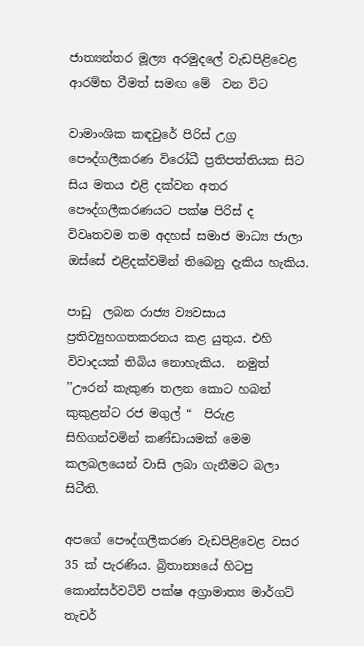ජාත්‍යන්තර මූල්‍ය අරමුදලේ වැඩපිළිවෙළ ආරම්භ වීමත් සමඟ මේ  වන විට

වාමාංශික කඳවුරේ පිරිස් උග්‍ර පෞද්ගලීකරණ විරෝධී ප්‍රතිපත්තියක සිට සිය මතය එළි දක්වන අතර පෞද්ගලීකරණයට පක්ෂ පිරිස් ද විවෘතවම තම අදහස් සමාජ මාධ්‍ය ජාලා ඔස්සේ එළිදක්වමින් තිබෙනු දැකිය හැකිය.

පාඩු  ලබන රාජ්‍ය ව්‍යවසාය ප්‍රතිව්‍යුහගතකරනය කළ යුතුය. එහි විවාදයක් තිබිය නොහැකිය.  නමුත් ’’ඌරන් කැකුණ තලන කොට හබන් කුකුළන්ට රජ මගුල් “  පිරුළ සිහිගන්වමින් කණ්ඩායමක් මෙම කලබලයෙන් වාසි ලබා ගැනීමට බලා සිටීති.

අපගේ පෞද්ගලීකරණ වැඩපිළිවෙළ වසර 35 ක් පැරණිය. බ්‍රිතාන්‍යයේ හිටපු  කොන්සර්වටිව් පක්ෂ අග්‍රාමාත්‍ය මාර්ගට් තැචර්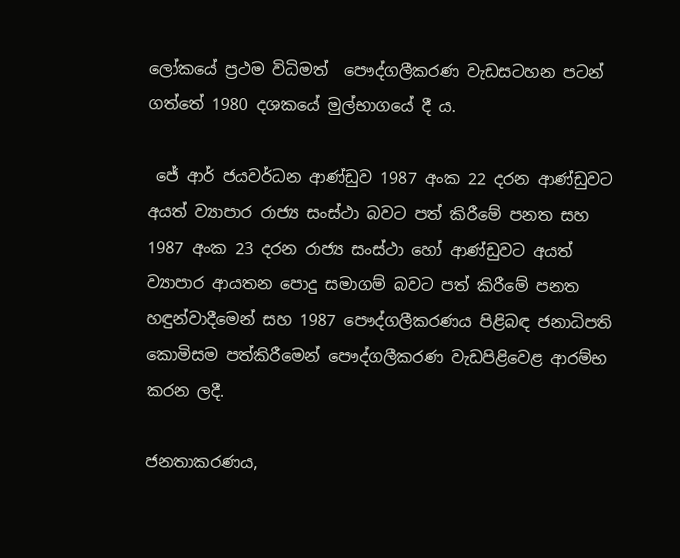ලෝකයේ ප්‍රථම විධිමත්  පෞද්ගලීකරණ වැඩසටහන පටන් ගත්තේ 1980 දශකයේ මුල්භාගයේ දී ය.

 ජේ ආර් ජයවර්ධන ආණ්ඩුව 1987 අංක 22 දරන ආණ්ඩුවට අයත් ව්‍යාපාර රාජ්‍ය සංස්ථා බවට පත් කිරීමේ පනත සහ 1987 අංක 23 දරන රාජ්‍ය සංස්ථා හෝ ආණ්ඩුවට අයත් ව්‍යාපාර ආයතන පොදු සමාගම් බවට පත් කිරීමේ පනත හඳුන්වාදීමෙන් සහ 1987 පෞද්ගලීකරණය පිළිබඳ ජනාධිපති කොමිසම පත්කිරීමෙන් පෞද්ගලීකරණ වැඩපිළිවෙළ ආරම්භ කරන ලදී.

ජනතාකරණය,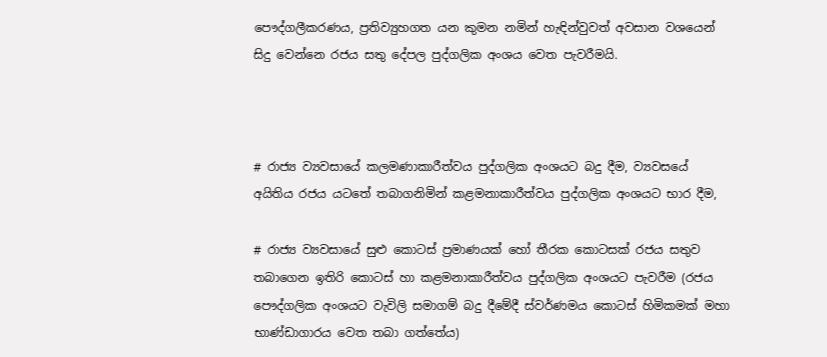පෞද්ගලීකරණය, ප්‍රතිව්‍යුහගත යන කුමන නමින් හැඳින්වුවත් අවසාන වශයෙන් සිදු වෙන්නෙ රජය සතු දේපල පුද්ගලික අංශය වෙත පැවරීමයි.



# රාජ්‍ය ව්‍යවසායේ කලමණාකාරීත්වය පුද්ගලික අංශයට බදු දීම, ව්‍යවසයේ අයිතිය රජය යටතේ තබාගනිමින් කළමනාකාරීත්වය පුද්ගලික අංශයට භාර දීම,

# රාජ්‍ය ව්‍යවසායේ සුළු කොටස් ප්‍රමාණයක් හෝ තීරක කොටසක් රජය සතුව තබාගෙන ඉතිරි කොටස් හා කළමනාකාරීත්වය පුද්ගලික අංශයට පැවරීම (රජය පෞද්ගලික අංශයට වැවිලි සමාගම් බදු දීමේදී ස්වර්ණමය කොටස් හිමිකමක් මහා භාණ්ඩාගාරය වෙත තබා ගත්තේය)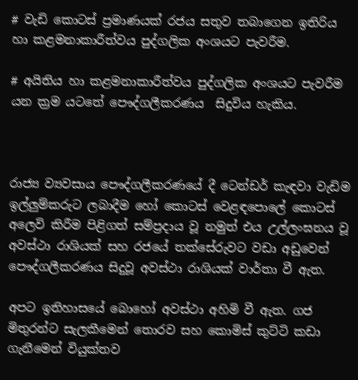# වැඩි කොටස් ප්‍රමාණයක් රජය සතුව තබාගෙන ඉතිරිය හා කළමනාකාරීත්වය පුද්ගලික අංශයට පැවරීම.

# අයිතිය හා කළමනාකාරීත්වය පුද්ගලික අංශයට පැවරීම යන ක්‍රම යටතේ පෞද්ගලීකරණය  සිදුවිය හැකිය.



රාජ්‍ය ව්‍යවසාය පෞද්ගලීකරණයේ දී ටෙන්ඩර් කැඳවා වැඩිම ඉල්ලුම්කරුට ලබාදීම හෝ කොටස් වෙළඳපොලේ කොටස් අලෙවි කිරීම පිළිගත් සම්ප්‍රදාය වූ නමුත් එය උල්ලංඝනය වූ  අවස්ථා රාශියක් සහ රජයේ තක්සේරුවට වඩා අඩුවෙන් පෞද්ගලීකරණය සිදුවූ අවස්ථා රාශියක් වාර්තා වී ඇත.

අපට ඉතිහාසයේ බොහෝ අවස්ථා අහිමි වී ඇත. ගජ මිතුරන්ට සැලකීමෙන් තොරව සහ කොමිස් කුට්ටි කඩා ගැනීමෙන් වියුක්තව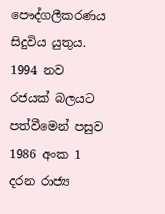පෞද්ගලීකරණය සිදුවිය යුතුය. 1994 නව රජයක් බලයට පත්වීමෙන් පසුව 1986 අංක 1 දරන රාජ්‍ය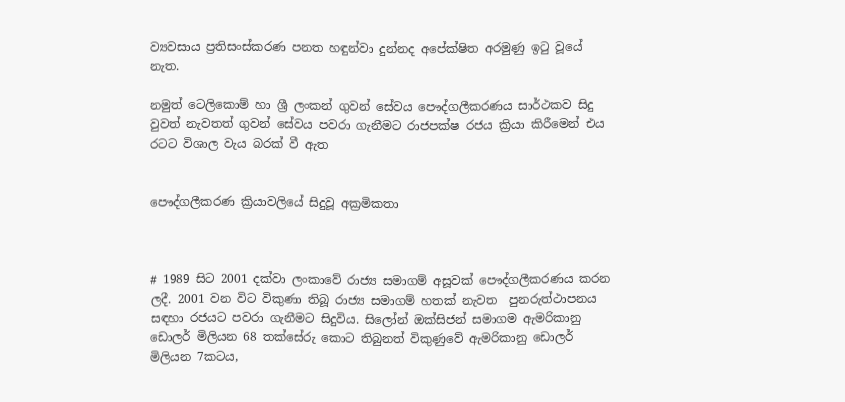ව්‍යවසාය ප්‍රතිසංස්කරණ පනත හඳුන්වා දුන්නද අපේක්ෂිත අරමුණු ඉටු වූයේ නැත.

නමුත් ටෙලිකොම් හා ශ්‍රී ලංකන් ගුවන් සේවය පෞද්ගලීකරණය සාර්ථකව සිදු වුවත් නැවතත් ගුවන් සේවය පවරා ගැනීමට රාජපක්ෂ රජය ක්‍රියා කිරීමෙන් එය  රටට විශාල වැය බරක් වී ඇත


පෞද්ගලීකරණ ක්‍රියාවලියේ සිදුවූ අක්‍රමිකතා



# 1989 සිට 2001 දක්වා ලංකාවේ රාජ්‍ය සමාගම් අසූවක් පෞද්ගලීකරණය කරන ලදී. 2001 වන විට විකුණා තිබූ රාජ්‍ය සමාගම් හතක් නැවත  පුනරුත්ථාපනය සඳහා රජයට පවරා ගැනීමට සිදුවිය. සිලෝන් ඔක්සිජන් සමාගම ඇමරිකානු ඩොලර් මිලියන 68 තක්සේරු කොට තිබුනත් විකුණුවේ ඇමරිකානු ඩොලර් මිලියන 7කටය,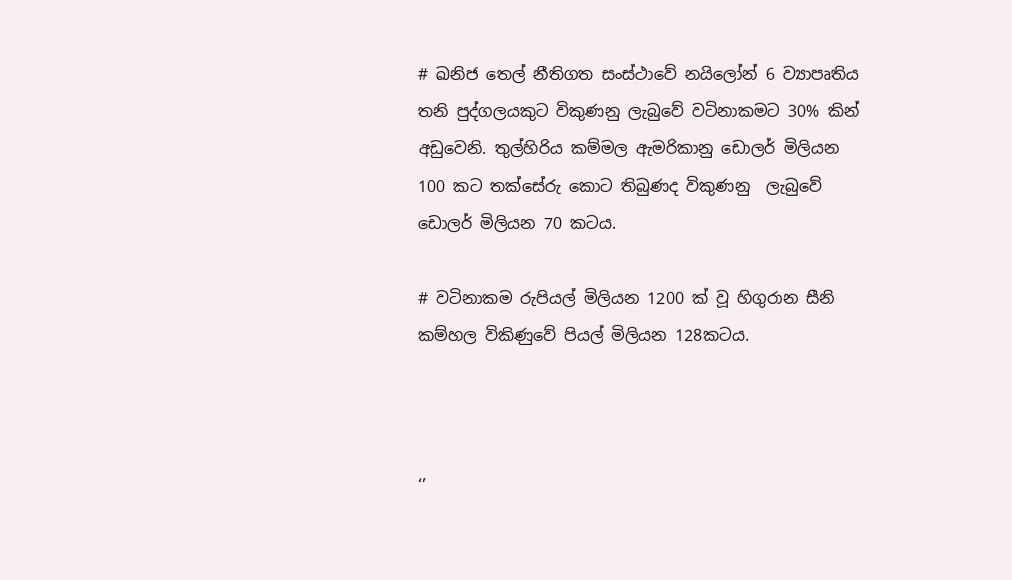# ඛනිජ තෙල් නීතිගත සංස්ථාවේ නයිලෝන් 6 ව්‍යාපෘතිය තනි පුද්ගලයකුට විකුණනු ලැබුවේ වටිනාකමට 30% කින් අඩුවෙනි. තුල්හිරිය කම්මල ඇමරිකානු ඩොලර් මිලියන 100 කට තක්සේරු කොට තිබුණද විකුණනු  ලැබුවේ ඩොලර් මිලියන 70 කටය.

# වටිනාකම රුපියල් මිලියන 1200 ක් වූ හිගුරාන සීනි කම්හල විකිණුවේ පියල් මිලියන 128කටය.



‘’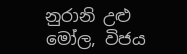නුරානි උළු මෝල, විජය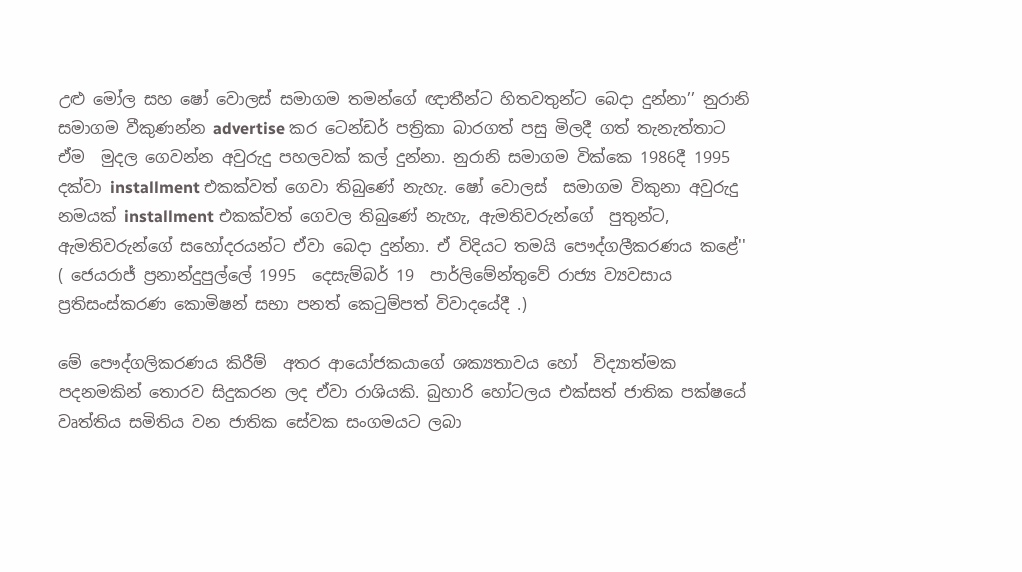උළු මෝල සහ ෂෝ වොලස් සමාගම තමන්ගේ ඥාතීන්ට හිතවතුන්ට බෙදා දුන්නා’’ නුරානි සමාගම වීකුණන්න advertise කර ටෙන්ඩර් පත්‍රිකා බාරගත් පසු මිලදී ගත් තැනැත්තාට ඒම  මුදල ගෙවන්න අවුරුදු පහලවක් කල් දුන්නා. නුරානි සමාගම වික්කෙ 1986දී 1995 දක්වා installment එකක්වත් ගෙවා තිබුණේ නැහැ. ෂෝ වොලස්  සමාගම විකුනා අවුරුදු නමයක් installment එකක්වත් ගෙවල තිබුණේ නැහැ, ඇමතිවරුන්ගේ  පුතුන්ට, ඇමතිවරුන්ගේ සහෝදරයන්ට ඒවා බෙදා දුන්නා. ඒ විදියට තමයි පෞද්ගලීකරණය කළේ'' ( ජෙයරාජ් ප්‍රනාන්දුපුල්ලේ 1995  දෙසැම්බර් 19  පාර්ලිමේන්තුවේ රාජ්‍ය ව්‍යවසාය ප්‍රතිසංස්කරණ කොමිෂන් සභා පනත් කෙටුම්පත් විවාදයේදී .)

මේ පෞද්ගලිකරණය කිරීම්  අතර ආයෝජකයාගේ ශක්‍යතාවය හෝ  විද්‍යාත්මක පදනමකින් තොරව සිදුකරන ලද ඒවා රාශියකි. බුහාරි හෝටලය එක්සත් ජාතික පක්ෂයේ වෘත්තිය සමිතිය වන ජාතික සේවක සංගමයට ලබා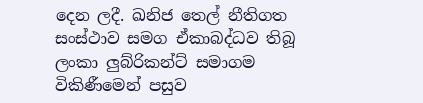දෙන ලදී. ඛනිජ තෙල් නීතිගත සංස්ථාව සමග ඒකාබද්ධව තිබූ ලංකා ලුබ්රිකන්ට් සමාගම විකිණීමෙන් පසුව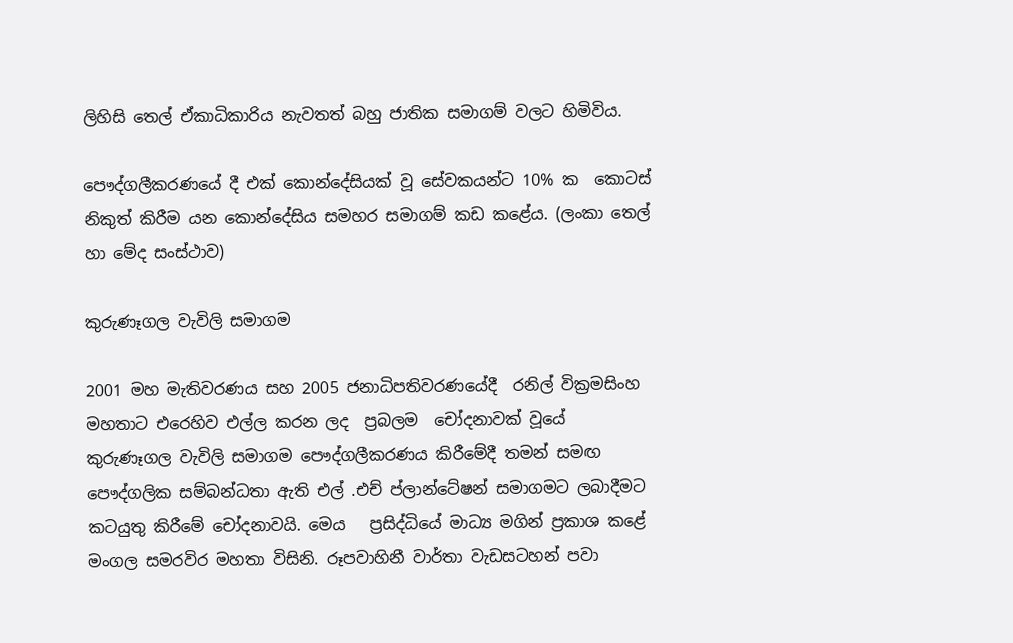ලිහිසි තෙල් ඒකාධිකාරිය නැවතත් බහු ජාතික සමාගම් වලට හිමිවිය.

පෞද්ගලීකරණයේ දී එක් කොන්දේසියක් වූ සේවකයන්ට 10% ක  කොටස් නිකුත් කිරීම යන කොන්දේසිය සමහර සමාගම් කඩ කළේය. (ලංකා තෙල් හා මේද සංස්ථාව)

කුරුණෑගල වැවිලි සමාගම

2001 මහ මැතිවරණය සහ 2005 ජනාධිපතිවරණයේදී  රනිල් වික්‍රමසිංහ මහතාට එරෙහිව එල්ල කරන ලද  ප්‍රබලම  චෝදනාවක් වූයේ කුරුණෑගල වැවිලි සමාගම පෞද්ගලීකරණය කිරීමේදී තමන් සමඟ පෞද්ගලික සම්බන්ධතා ඇති එල් .එච් ප්ලාන්ටේෂන් සමාගමට ලබාදීමට කටයුතු කිරීමේ චෝදනාවයි. මෙය   ප්‍රසිද්ධියේ මාධ්‍ය මගින් ප්‍රකාශ කළේ මංගල සමරවිර මහතා විසිනි. රූපවාහිනී වාර්තා වැඩසටහන් පවා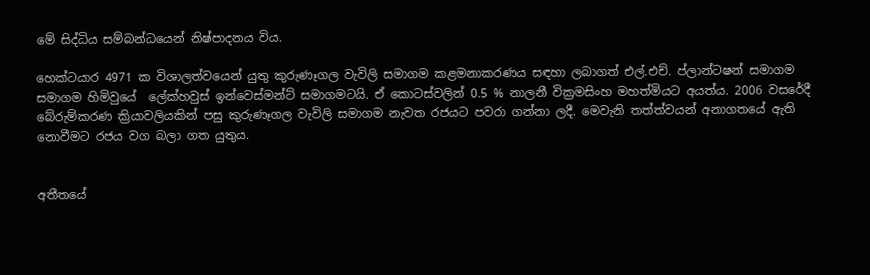මේ සිද්ධිය සම්බන්ධයෙන් නිෂ්පාදනය විය.

හෙක්ටයාර 4971 ක විශාලත්වයෙන් යුතු කුරුණෑගල වැවිලි සමාගම කළමනාකරණය සඳහා ලබාගත් එල්.එච්. ප්ලාන්ටෂන් සමාගම සමාගම හිමිවුයේ  ලේක්හවුස් ඉන්වෙස්මන්ට් සමාගමටයි. ඒ කොටස්වලින් 0.5 % නාලනී වික්‍රමසිංහ මහත්මියට අයත්ය. 2006 වසරේදී බේරුම්කරණ ක්‍රියාවලියකින් පසු කුරුණෑගල වැවිලි සමාගම නැවත රජයට පවරා ගන්නා ලදී. මෙවැනි තත්ත්වයන් අනාගතයේ ඇති නොවීමට රජය වග බලා ගත යුතුය.


අතීතයේ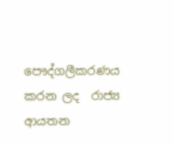පෞද්ගලීකරණය කරන ලද  රාජ්‍ය ආයතන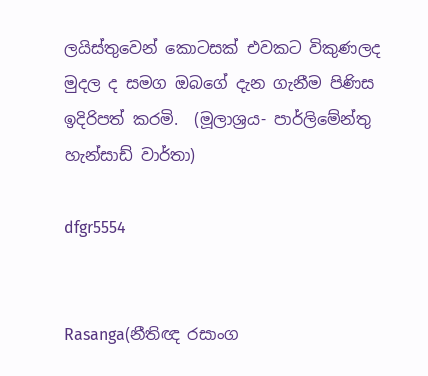ලයිස්තුවෙන් කොටසක් එවකට විකුණලද මුදල ද සමග ඔබගේ දැන ගැනීම පිණිස ඉදිරිපත් කරමි.  (මූලාශ්‍රය- පාර්ලිමේන්තු හැන්සාඩ් වාර්තා)

dfgr5554


Rasanga(නීතිඥ රසාංග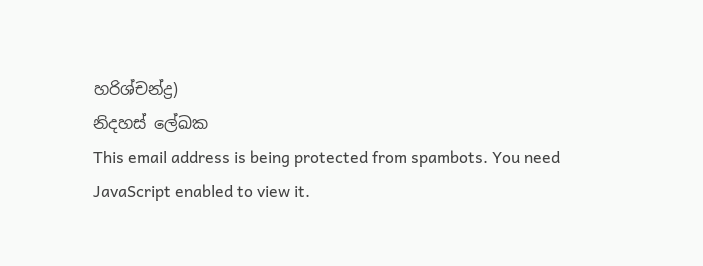හරිශ්චන්ද්‍ර)
නිදහස් ලේඛක
This email address is being protected from spambots. You need JavaScript enabled to view it.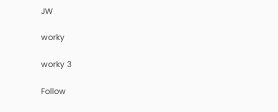JW

worky

worky 3

Follow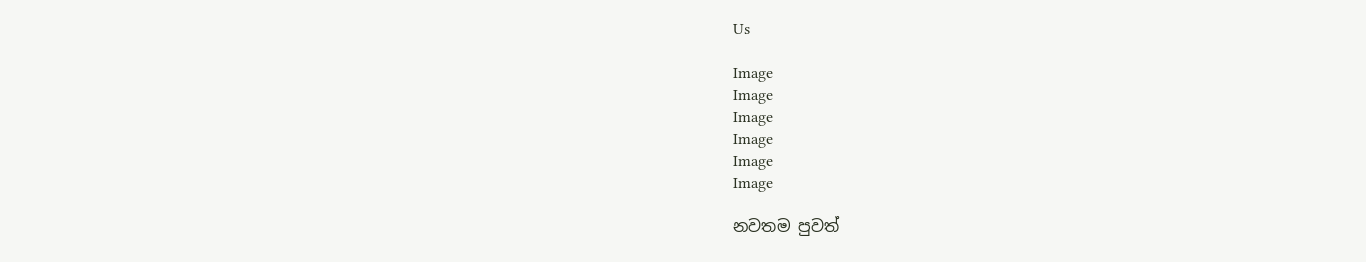Us

Image
Image
Image
Image
Image
Image

නවතම පුවත්